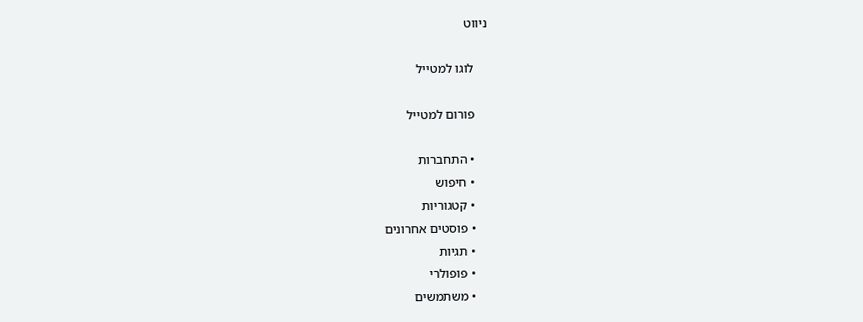ניווט

    לוגו למטייל

    פורום למטייל

    • התחברות
    • חיפוש
    • קטגוריות
    • פוסטים אחרונים
    • תגיות
    • פופולרי
    • משתמשים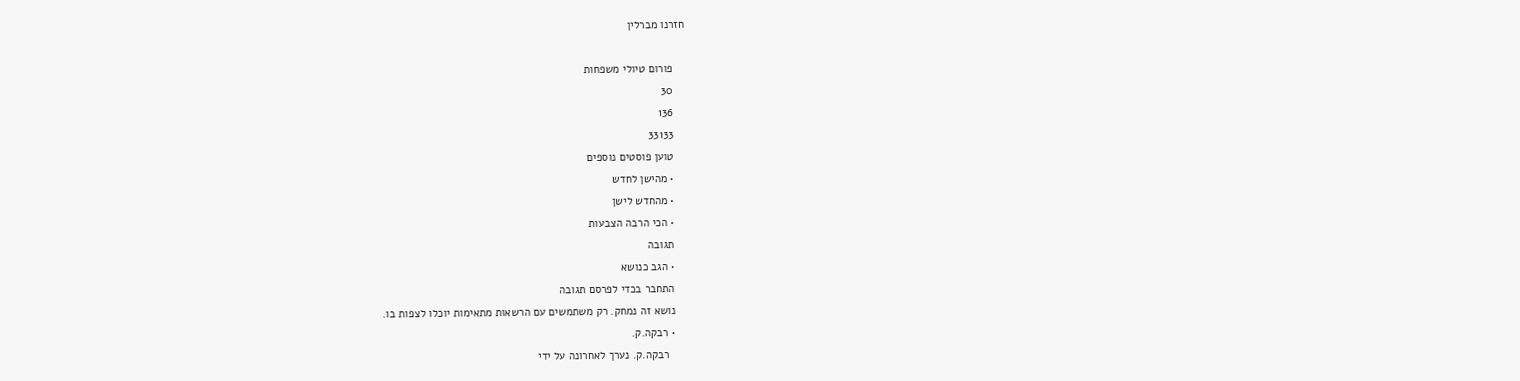חזרנו מברלין

    פורום טיולי משפחות
    30
    136
    33133
    טוען פוסטים נוספים
    • מהישן לחדש
    • מהחדש לישן
    • הכי הרבה הצבעות
    תגובה
    • הגב כנושא
    התחבר בכדי לפרסם תגובה
    נושא זה נמחק. רק משתמשים עם הרשאות מתאימות יוכלו לצפות בו.
    • רבקה.ק.
      רבקה.ק. נערך לאחרונה על ידי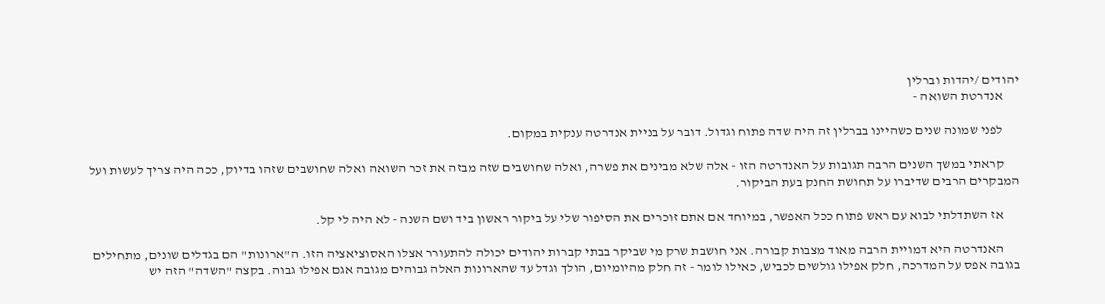יהודים /יהדות וברלין
      אנדרטת השואה -

      לפני שמונה שנים כשהיינו בברלין זה היה שדה פתוח וגדול. דובר על בניית אנדרטה ענקית במקום.

      קראתי במשך השנים הרבה תגובות על האנדרטה הזו - אלה שלא מבינים את פשרה, ואלה שחושבים שזה מבזה את זכר השואה ואלה שחושבים שזהו בדיוק, ככה היה צריך לעשות ועל המבקרים הרבים שדיברו על תחושת החנק בעת הביקור.

      אז השתדלתי לבוא עם ראש פתוח ככל האפשר, במיוחד אם אתם זוכרים את הסיפור שלי על ביקור ראשון ביד ושם השנה - לא היה לי קל.

      האנדרטה היא דמויית הרבה מאוד מצבות קבורה. אני חושבת שרק מי שביקר בבתי קברות יהודים יכולה להתעורר אצלו האסוציאציה הזו. ה"ארונות" הם בגדלים שונים, מתחילים בגובה אפס על המדרכה, חלק אפילו גולשים לכביש, כאילו לומר - זה חלק מהיומיום, הולך וגדל עד שהארונות האלה גבוהים מגובה אגם אפילו גבוה. בקצה "השדה" הזה יש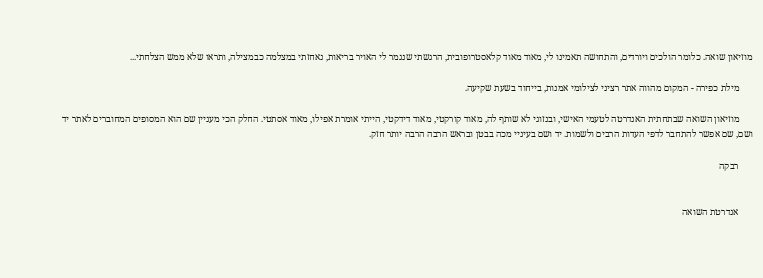מוזיאון שואה. כלומר הולכים ויורדים, והתחושה תאמינו לי, מאוד מאוד קלאסטרופובית, הרגשתי שנגמר לי האויר בריאות, נאחזתי במצלמה כבמצילה, ותראו שלא ממש הצלחתי...

      מילת כפירה - המקום מהווה אתר רציני לצילומי אמנות, בייחוד בשעת שקיעה.

      מוזיאון השואה שבתחתית האנדרטה לטעמי האישי, ובנזוגי לא שותף לה, מאוד קורקטי, מאוד דידקטי, הייתי אומרת אפילו, מאוד אסתטי. החלק הכי מעניין שם הוא המסופים המחוברים לאתר יד ושם, שם אפשר להתחבר לדפי העדות הרבים ולשמות. יד ושם בעיניי מכה בבטן ובראש הרבה הרבה יותר חזק.

      רבקה


      אנדרטת השואה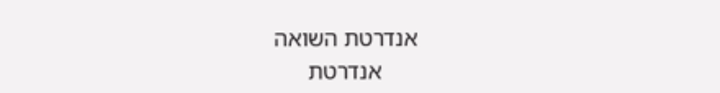אנדרטת השואה
      אנדרטת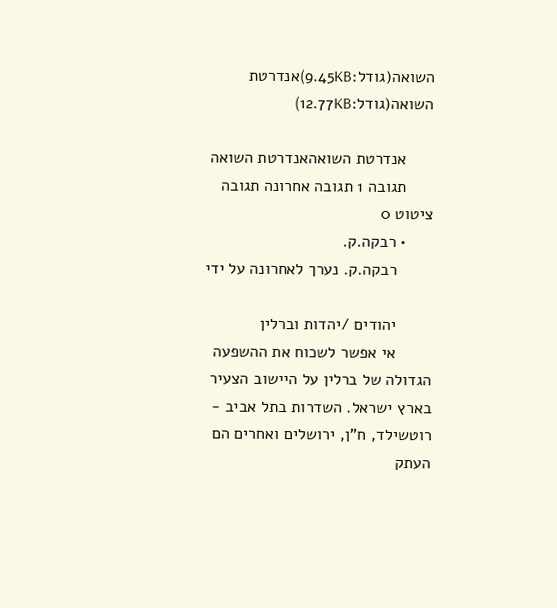השואה(גודל:9.45KB)אנדרטת השואה(גודל:12.77KB)

      אנדרטת השואהאנדרטת השואה
      תגובה 1 תגובה אחרונה תגובה ציטוט 0
      • רבקה.ק.
        רבקה.ק. נערך לאחרונה על ידי

        יהודים /יהדות וברלין
        אי אפשר לשכוח את ההשפעה הגדולה של ברלין על היישוב הצעיר בארץ ישראל. השדרות בתל אביב - רוטשילד, ח"ן, ירושלים ואחרים הם העתק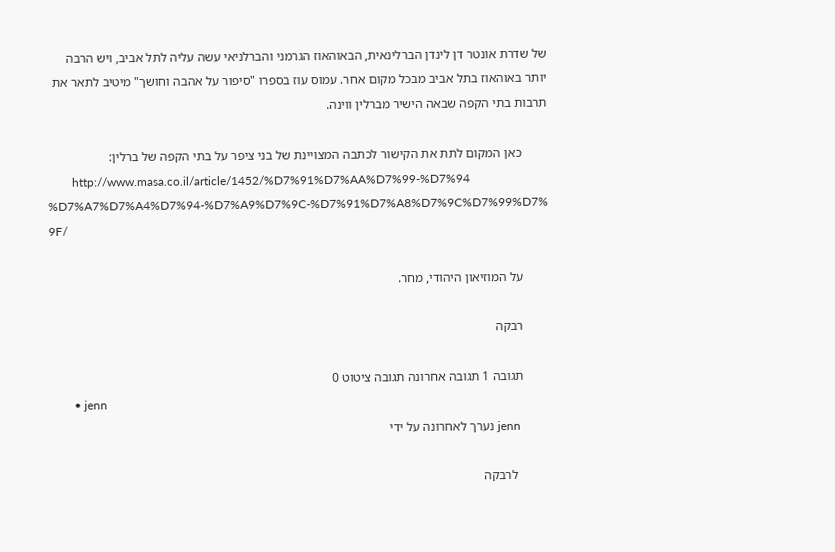של שדרת אונטר דן לינדן הברלינאית, הבאוהאוז הגרמני והברלניאי עשה עליה לתל אביב, ויש הרבה יותר באוהאוז בתל אביב מבכל מקום אחר. עמוס עוז בספרו "סיפור על אהבה וחושך" מיטיב לתאר את תרבות בתי הקפה שבאה הישיר מברלין ווינה.

        כאן המקום לתת את הקישור לכתבה המצויינת של בני ציפר על בתי הקפה של ברלין:
        http://www.masa.co.il/article/1452/%D7%91%D7%AA%D7%99-%D7%94 %D7%A7%D7%A4%D7%94-%D7%A9%D7%9C-%D7%91%D7%A8%D7%9C%D7%99%D7% 9F/

        על המוזיאון היהודי, מחר.

        רבקה

        תגובה 1 תגובה אחרונה תגובה ציטוט 0
        • jenn
          jenn נערך לאחרונה על ידי

          לרבקה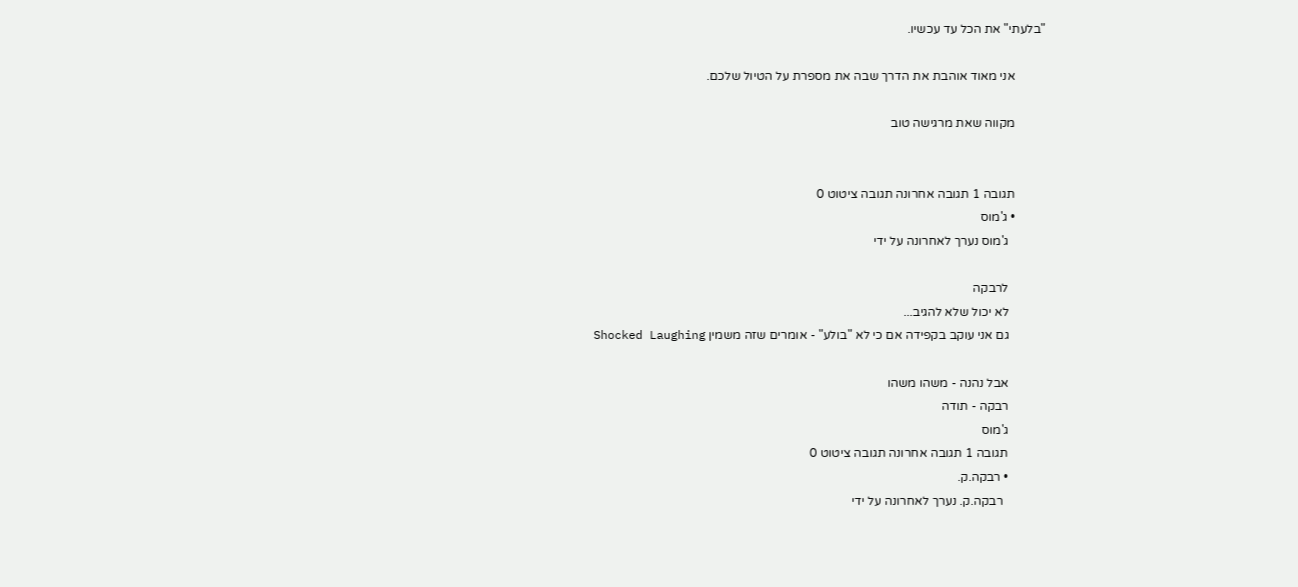"בלעתי" את הכל עד עכשיו.

          אני מאוד אוהבת את הדרך שבה את מספרת על הטיול שלכם.

          מקווה שאת מרגישה טוב


          תגובה 1 תגובה אחרונה תגובה ציטוט 0
          • ג'מוס
            ג'מוס נערך לאחרונה על ידי

            לרבקה
            לא יכול שלא להגיב...
            גם אני עוקב בקפידה אם כי לא "בולע" - אומרים שזה משמין Shocked Laughing

            אבל נהנה - משהו משהו
            רבקה - תודה
            ג'מוס
            תגובה 1 תגובה אחרונה תגובה ציטוט 0
            • רבקה.ק.
              רבקה.ק. נערך לאחרונה על ידי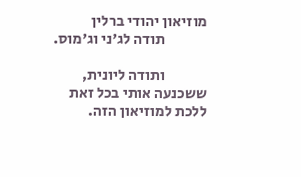מוזיאון יהודי ברלין
              תודה לג'ני וג'מוס.

              ותודה ליונית, ששכנעה אותי בכל זאת ללכת למוזיאון הזה.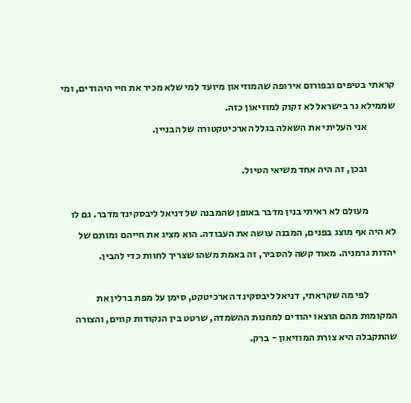קראתי בטיפים ובפורום אירופה שהמוזיאון מיועד למי שלא מכיר את חיי היהודים, ומי שממילא גר בישראל לא זקוק למוזיאון כזה.
              אני העליתי את השאלה בגלל הארכיטקטורה של הבניין.

              ובכן, זה היה אחד משיאי הטיול.

              מעולם לא ראיתי בנין מדבר באופן שהמבנה של דניאל ליבסקינד מדבר. גם לו לא היה אף מוצג בפנים, המבנה עושה את העבודה. הוא מציג את חייהם ומותם של יהדות גרמניה. מאוד קשה להסביר, זה באמת משהו שצריך לחוות כדי להבין.

              לפי מה שקראתי, דניאל ליבסקינד הארכיטקט, סימן על מפת ברלין את המקומות מהם הוצאו יהודים למחנות ההשמדה, שרטט בין הנקודות קווים, והצורה שהתקבלה היא צורת המוזיאון - ברק.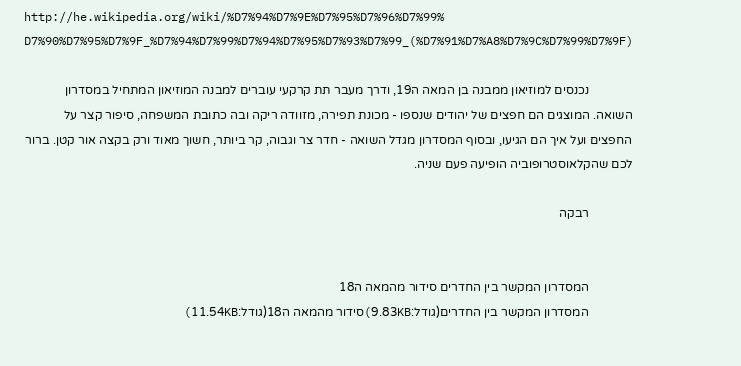http://he.wikipedia.org/wiki/%D7%94%D7%9E%D7%95%D7%96%D7%99% D7%90%D7%95%D7%9F_%D7%94%D7%99%D7%94%D7%95%D7%93%D7%99_(%D7%91%D7%A8%D7%9C%D7%99%D7%9F)

              נכנסים למוזיאון ממבנה בן המאה ה19, ודרך מעבר תת קרקעי עוברים למבנה המוזיאון המתחיל במסדרון השואה. המוצגים הם חפצים של יהודים שנספו - מכונת תפירה, מזוודה ריקה ובה כתובת המשפחה, סיפור קצר על החפצים ועל איך הם הגיעו, ובסוף המסדרון מגדל השואה - חדר צר וגבוה, קר ביותר, חשוך מאוד ורק בקצה אור קטן. ברור לכם שהקלאוסטרופוביה הופיעה פעם שניה.

              רבקה


              המסדרון המקשר בין החדרים סידור מהמאה ה18
              המסדרון המקשר בין החדרים(גודל:9.83KB)סידור מהמאה ה18(גודל:11.54KB)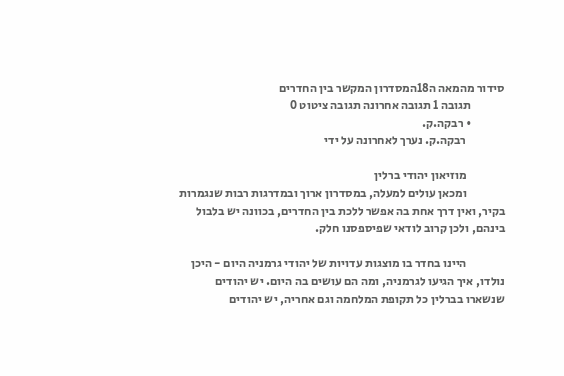סידור מהמאה ה18המסדרון המקשר בין החדרים
              תגובה 1 תגובה אחרונה תגובה ציטוט 0
              • רבקה.ק.
                רבקה.ק. נערך לאחרונה על ידי

                מוזיאון יהודי ברלין
                ומכאן עולים למעלה, במסדרון ארוך ובמדרגות רבות שנגמרות בקיר, ואין דרך אחת בה אפשר ללכת בין החדרים, בכוונה יש בלבול בינהם, ולכן קרוב לודאי שפיספסנו חלק.

                היינו בחדר בו מוצגות עדויות של יהודי גרמניה היום - היכן נולדו, איך הגיעו לגרמניה, ומה הם עושים בה היום. יש יהודים שנשארו בברלין כל תקופת המלחמה וגם אחריה, יש יהודים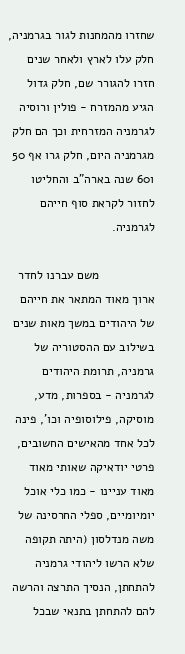שחזרו מהמחנות לגור בגרמניה, חלק עלו לארץ ולאחר שנים חזרו להגורר שם, חלק גדול הגיע מהמזרח - פולין ורוסיה לגרמניה המזרחית וכך הם חלק מגרמניה היום, חלק גרו אף 50 ו60 שנה בארה"ב והחליטו לחזור לקראת סוף חייהם לגרמניה.

                משם עברנו לחדר ארוך מאוד המתאר את חייהם של היהודים במשך מאות שנים בשילוב עם ההסטוריה של גרמניה, תרומת היהודים לגרמניה - בספרות, מדע, מוסיקה, פילוסופיה וכו', פינה לכל אחד מהאישים החשובים, פרטי יודאיקה שאותי מאוד מאוד עניינו - כמו כלי אוכל יומיומיים, ספלי החרסינה של משה מנדלסון (היתה תקופה שלא הרשו ליהודי גרמניה להתחתן, הנסיך התרצה והרשה להם להתחתן בתנאי שבכל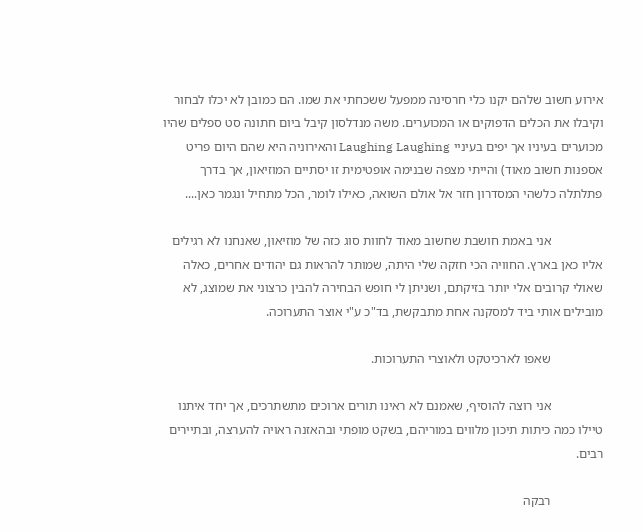אירוע חשוב שלהם יקנו כלי חרסינה ממפעל ששכחתי את שמו. הם כמובן לא יכלו לבחור וקיבלו את הכלים הדפוקים או המכוערים. משה מנדלסון קיבל ביום חתונה סט ספלים שהיו מכוערים בעיניו אך יפים בעיניי Laughing Laughing והאירוניה היא שהם היום פריט אספנות חשוב מאוד) והייתי מצפה שבנימה אופטימית זו יסתיים המוזיאון, אך בדרך פתלתלה כלשהי המסדרון חזר אל אולם השואה, כאילו לומר, הכל מתחיל ונגמר כאן....

                אני באמת חושבת שחשוב מאוד לחוות סוג כזה של מוזיאון, שאנחנו לא רגילים אליו כאן בארץ. החוויה הכי חזקה שלי היתה, שמותר להראות גם יהודים אחרים, כאלה שאולי קרובים אלי יותר בזיקתם, ושניתן לי חופש הבחירה להבין כרצוני את שמוצג, לא מובילים אותי ביד למסקנה אחת מתבקשת, בד"כ ע"י אוצר התערוכה.

                שאפו לארכיטקט ולאוצרי התערוכות.

                אני רוצה להוסיף, שאמנם לא ראינו תורים ארוכים מתשתרכים, אך יחד איתנו טיילו כמה כיתות תיכון מלווים במוריהם, בשקט מופתי ובהאזנה ראויה להערצה, ובתיירים רבים.

                רבקה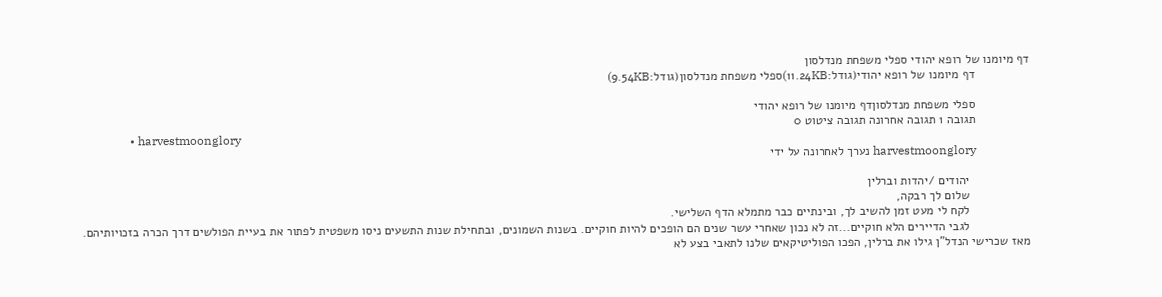דף מיומנו של רופא יהודי ספלי משפחת מנדלסון
                דף מיומנו של רופא יהודי(גודל:11.24KB)ספלי משפחת מנדלסון(גודל:9.54KB)

                ספלי משפחת מנדלסוןדף מיומנו של רופא יהודי
                תגובה 1 תגובה אחרונה תגובה ציטוט 0
                • harvestmoonglory
                  harvestmoonglory נערך לאחרונה על ידי

                  יהודים /יהדות וברלין
                  שלום לך רבקה,
                  לקח לי מעט זמן להשיב לך, ובינתיים כבר מתמלא הדף השלישי.
                  לגבי הדיירים הלא חוקיים...זה לא נכון שאחרי עשר שנים הם הופכים להיות חוקיים. בשנות השמונים, ובתחילת שנות התשעים ניסו משפטית לפתור את בעיית הפולשים דרך הכרה בזכויותיהם. מאז שכרישי הנדל"ן גילו את ברלין, הפכו הפוליטיקאים שלנו לתאבי בצע לא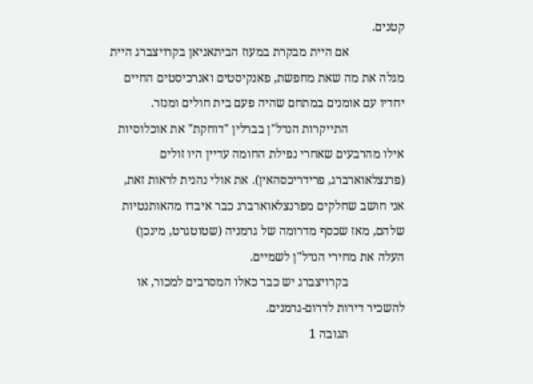קטנים.
                  אם היית מבקרת במעוז הביתאניאן בקרויצברג היית מגלה את מה שאת מחפשת, פאנקיסטים ואנרכיסטים החיים יחדיו עם אומנים במתחם שהיה פעם בית חולים ומנזר.
                  התייקרות הנדל"ן בברלין "דוחקת" את אוכלוסיות אילו מהרבעים שאחרי נפילת החומה עדיין היו זולים (פרנצלאוארברג, פרידריכסהאין). את אולי נהנית לראות זאת, אני חושב שחלקים מפרנצלאוארברג כבר איבדו מהאותנטיות שלהם, מאז שכסף מדרומה של גרמניה (שטוטגרט, מינכן) העלה את מחירי הנדל"ן לשמיים.
                  בקרויצברג יש כבר כאלו המסרבים למכור, או להשכיר דירות לדרום-גרמנים.
                  תגובה 1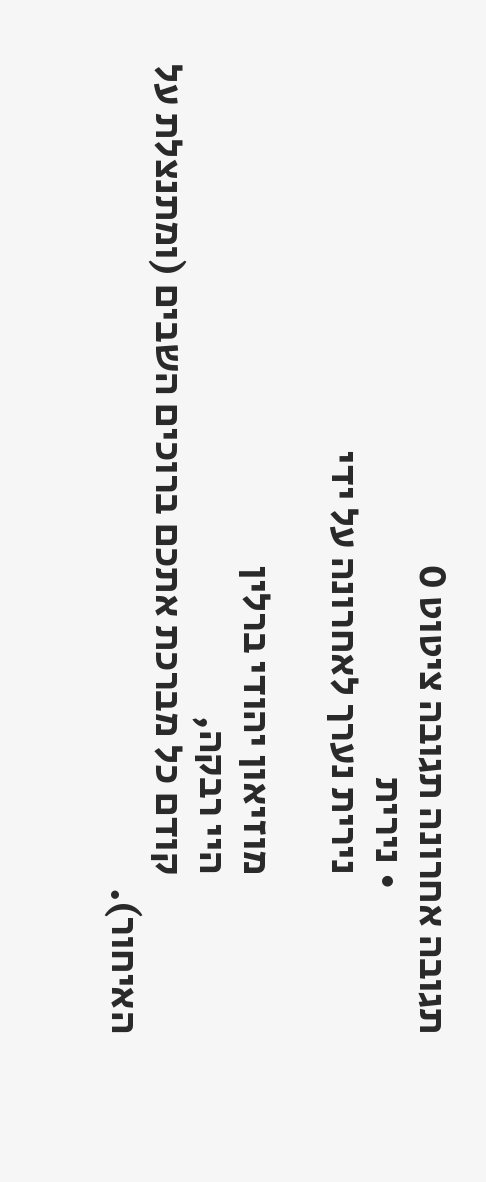תגובה אחרונה תגובה ציטוט 0
                  • נירית
                    נירית נערך לאחרונה על ידי

                    מוזיאון יהודי ברלין
                    היי רבקה,
                    קודם כל מברכת אתכם ברוכים השבים (ומתנצלת על האיחור).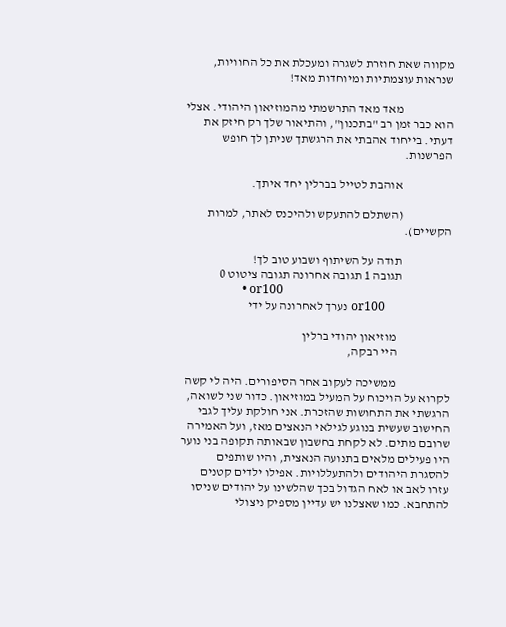מקווה שאת חוזרת לשגרה ומעכלת את כל החוויות, שנראות עוצמתיות ומיוחדות מאד!

                    מאד מאד התרשמתי מהמוזיאון היהודי. אצלי הוא כבר זמן רב "בתכנון", והתיאור שלך רק חיזק את דעתי. בייחוד אהבתי את הרגשתך שניתן לך חופש הפרשנות.

                    אוהבת לטייל בברלין יחד איתך.

                    (השתלם להתעקש ולהיכנס לאתר, למרות הקשיים).

                    תודה על השיתוף ושבוע טוב לך!
                    תגובה 1 תגובה אחרונה תגובה ציטוט 0
                    • or100
                      or100 נערך לאחרונה על ידי

                      מוזיאון יהודי ברלין
                      היי רבקה,

                      ממשיכה לעקוב אחר הסיפורים. היה לי קשה לקרוא על הויכוח על המעיל במוזיאון. כדור שני לשואה, הרגשתי את התחושות שהזכרת. אני חולקת עליך לגבי החישוב שעשית בנוגע לגילאי הנאצים מאז, ועל האמירה שרובם מתים. לא לקחת בחשבון שבאותה תקופה בני נוער היו פעילים מלאים בתנועה הנאצית, והיו שותפים להסגרת היהודים ולהתעללויות. אפילו ילדים קטנים עזרו לאב או לאח הגדול בכך שהלשינו על יהודים שניסו להתחבא. כמו שאצלנו יש עדיין מספיק ניצולי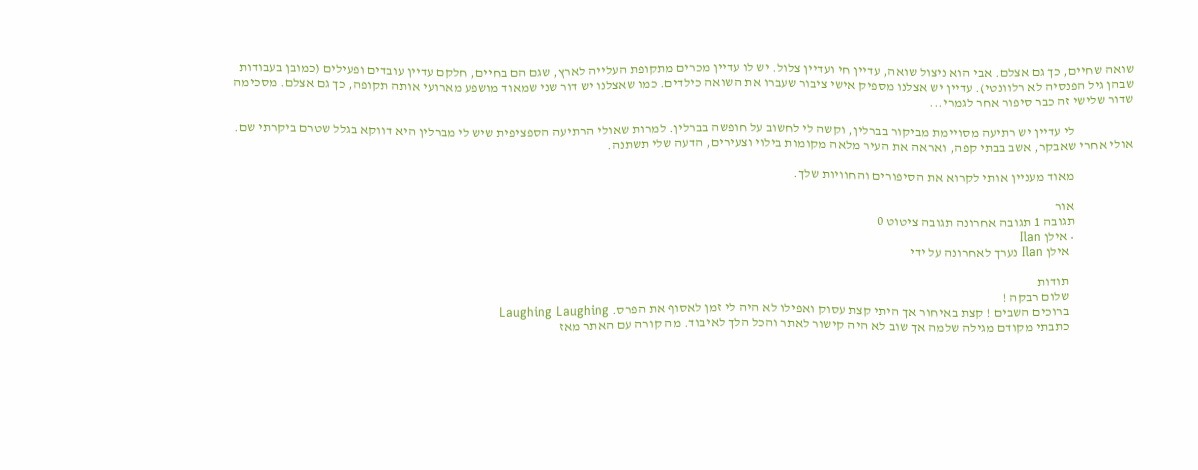שואה שחיים, כך גם אצלם. אבי הוא ניצול שואה, עדיין חי ועדיין צלול. יש לו עדיין מכרים מתקופת העלייה לארץ, שגם הם בחיים, חלקם עדיין עובדים ופעילים (כמובן בעבודות שבהן גיל הפנסיה לא רלוונטי). עדיין יש אצלנו מספיק אישי ציבור שעברו את השואה כילדים. כמו שאצלנו יש דור שני שמאוד מושפע מארועי אותה תקופה, כך גם אצלם. מסכימה שדור שלישי זה כבר סיפור אחר לגמרי...

                      לי עדיין יש רתיעה מסויימת מביקור בברלין, וקשה לי לחשוב על חופשה בברלין. למרות שאולי הרתיעה הספציפית שיש לי מברלין היא דווקא בגלל שטרם ביקרתי שם. אולי אחרי שאבקר, אשב בבתי קפה, ואראה את העיר מלאה מקומות בילוי וצעירים, הדעה שלי תשתנה.

                      מאוד מעניין אותי לקרוא את הסיפורים והחוויות שלך.

                      אור
                      תגובה 1 תגובה אחרונה תגובה ציטוט 0
                      • אילן Ilan
                        אילן Ilan נערך לאחרונה על ידי

                        תודות
                        שלום רבקה !
                        ברוכים השבים ! קצת באיחור אך היתי קצת עסוק ואפילו לא היה לי זמן לאסוף את הפרס. Laughing Laughing
                        כתבתי מקודם מגילה שלמה אך שוב לא היה קישור לאתר והכל הלך לאיבוד. מה קורה עם האתר מאז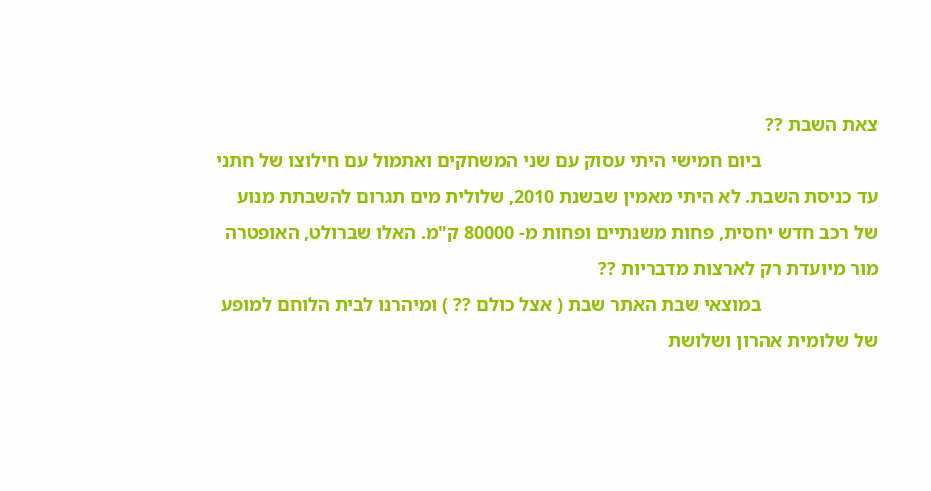צאת השבת ??
                        ביום חמישי היתי עסוק עם שני המשחקים ואתמול עם חילוצו של חתני עד כניסת השבת. לא היתי מאמין שבשנת 2010, שלולית מים תגרום להשבתת מנוע של רכב חדש יחסית, פחות משנתיים ופחות מ- 80000 ק"מ. האלו שברולט, האופטרה מור מיועדת רק לארצות מדבריות ??
                        במוצאי שבת האתר שבת ( אצל כולם ?? ) ומיהרנו לבית הלוחם למופע של שלומית אהרון ושלושת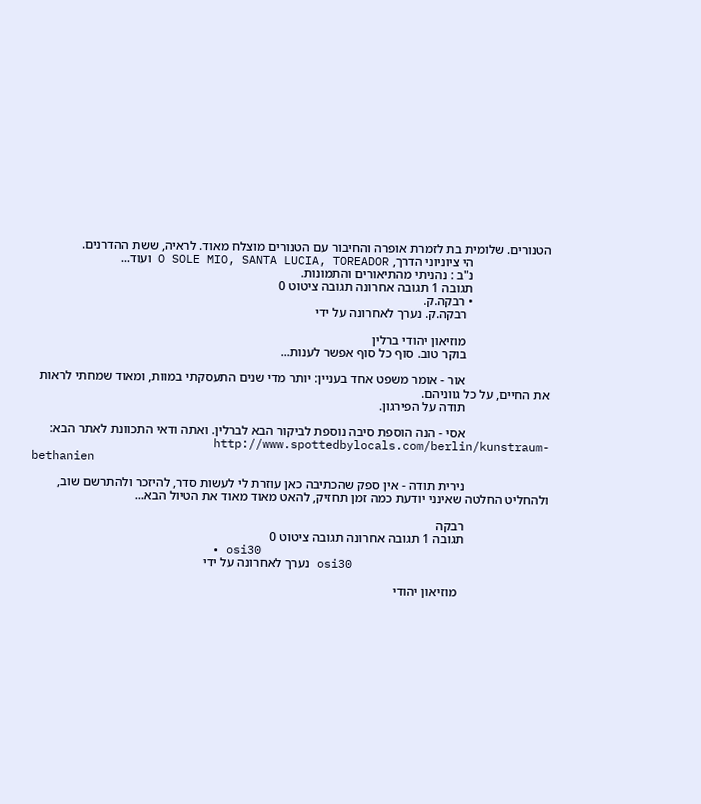הטנורים. שלומית בת לזמרת אופרה והחיבור עם הטנורים מוצלח מאוד. לראיה, ששת ההדרנים.
                        הי ציוניוני הדרך, O SOLE MIO, SANTA LUCIA, TOREADOR ועוד...
                        נ"ב : נהניתי מהתיאורים והתמונות.
                        תגובה 1 תגובה אחרונה תגובה ציטוט 0
                        • רבקה.ק.
                          רבקה.ק. נערך לאחרונה על ידי

                          מוזיאון יהודי ברלין
                          בוקר טוב. סוף כל סוף אפשר לענות...

                          אור - אומר משפט אחד בעניין: יותר מדי שנים התעסקתי במוות, ומאוד שמחתי לראות את החיים, על כל גווניהם.
                          תודה על הפירגון.

                          אסי - הנה הוספת סיבה נוספת לביקור הבא לברלין. ואתה ודאי התכוונת לאתר הבא:
                          http://www.spottedbylocals.com/berlin/kunstraum-bethanien

                          נירית תודה - אין ספק שהכתיבה כאן עוזרת לי לעשות סדר, להיזכר ולהתרשם שוב, ולהחליט החלטה שאינני יודעת כמה זמן תחזיק, להאט מאוד מאוד את הטיול הבא...

                          רבקה
                          תגובה 1 תגובה אחרונה תגובה ציטוט 0
                          • osi30
                            osi30 נערך לאחרונה על ידי

                            מוזיאון יהודי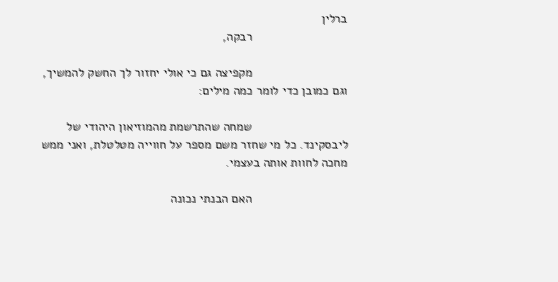ברלין
                            רבקה,

                            מקפיצה גם כי אולי יחזור לך החשק להמשיך, וגם כמובן כדי לומר כמה מילים:

                            שמחה שהתרשמת מהמוזיאון היהודי של ליבסקינד. כל מי שחזר משם מספר על חווייה מטלטלת, ואני ממש מחכה לחוות אותה בעצמי.

                            האם הבנתי נכונה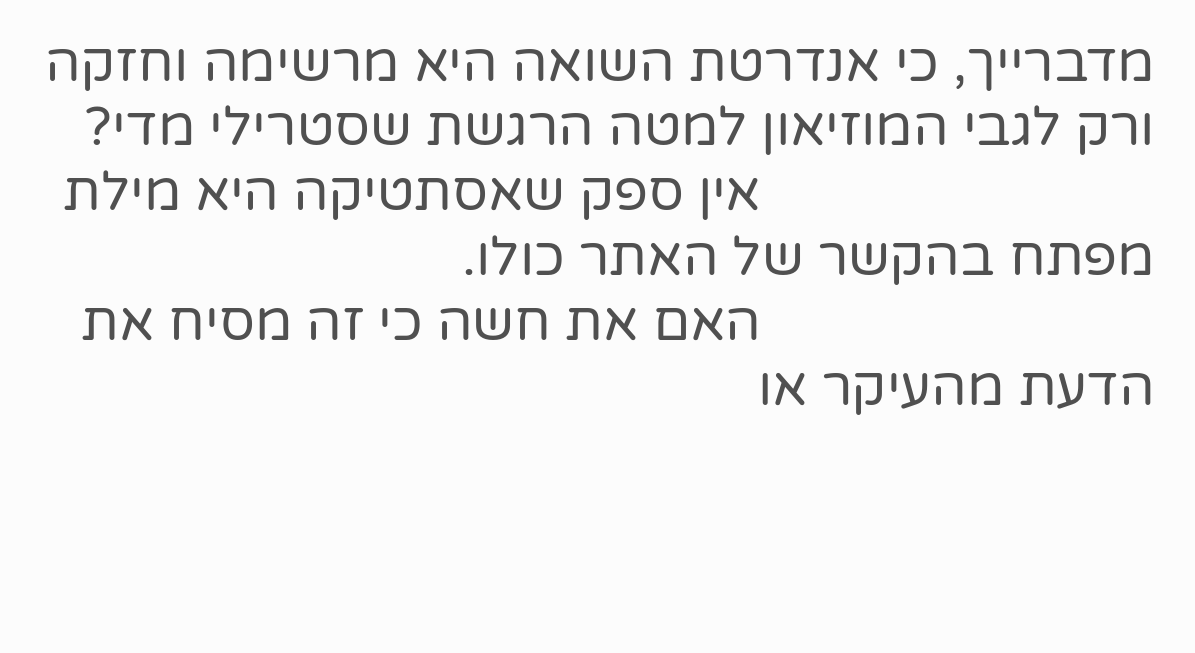מדברייך, כי אנדרטת השואה היא מרשימה וחזקה ורק לגבי המוזיאון למטה הרגשת שסטרילי מדי?
                            אין ספק שאסתטיקה היא מילת מפתח בהקשר של האתר כולו.
                            האם את חשה כי זה מסיח את הדעת מהעיקר או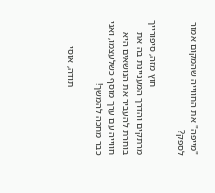"מייפה" את החווייה שהמקום אמור לספק?

                            חוץ מזה, סיפורייך מרתקים והדרך המעניינת בה את בוחרת להעביר את הנושאים היא חווייה עם ערך מוסף כשלעצמו, ואני כבר מחכה להמשך!

                            תודה, אוסי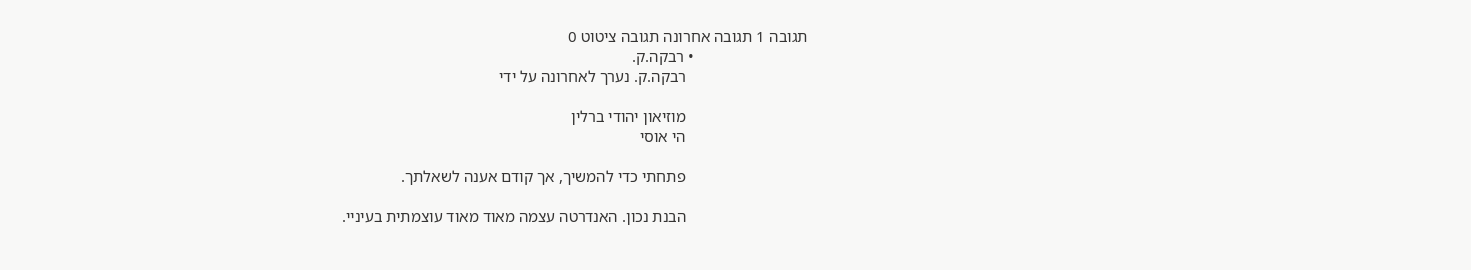תגובה 1 תגובה אחרונה תגובה ציטוט 0
                            • רבקה.ק.
                              רבקה.ק. נערך לאחרונה על ידי

                              מוזיאון יהודי ברלין
                              הי אוסי

                              פתחתי כדי להמשיך, אך קודם אענה לשאלתך.

                              הבנת נכון. האנדרטה עצמה מאוד מאוד עוצמתית בעיניי.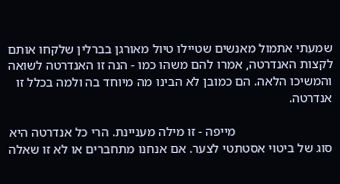שמעתי אתמול מאנשים שטיילו טיול מאורגן בברלין שלקחו אותם לקצות האנדרטה, אמרו להם משהו כמו - הנה זו האנדרטה לשואה והמשיכו הלאה. הם כמובן לא הבינו מה מיוחד בה ולמה בכלל זו אנדרטה.

                              מייפה - זו מילה מעניינת. הרי כל אנדרטה היא סוג של ביטוי אסטתטי לצער. אם אנחנו מתחברים או לא זו שאלה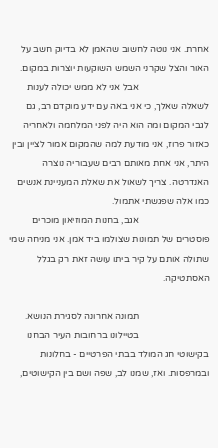אחרת. אני נוטה לחשוב שהאמן לא בדיוק חשב על האור והצל שקרני השמש השוקעות יוצרות במקום.
                              אבל אני לא ממש יכולה לענות לשאלה שאלך, כי אני באה עם ידע מוקדם רב, גם לגבי המקום ומה הוא היה לפני המלחמה ולאחריה כאזור פרוז, אני מודעת למה שהמקום אמור לציין ובין היתר, אני אחת מאותם רבים שעבוריה נוצרה האנדרטה. צריך לשאול את שאלת המעניינת אנשים כמו אלה שפגשתי אתמול.
                              אגב, בחנות המוזיאון מוכרים פוסטרים של תמונות שצולמו ביד אמן. אני מניחה שמי שתולה אותם על קיר ביתו עושה זאת רק בגלל האסתטיקה.

                              תמונה אחרונה לסגירת הנושא.
                              בטיילונו ברחובות העיר הבחנו בקישוטי חג המולד בבתי הפרטיים - בחלונות ובמרפסות. ואז, שמנו לב, שפה ושם בין הקישוטים,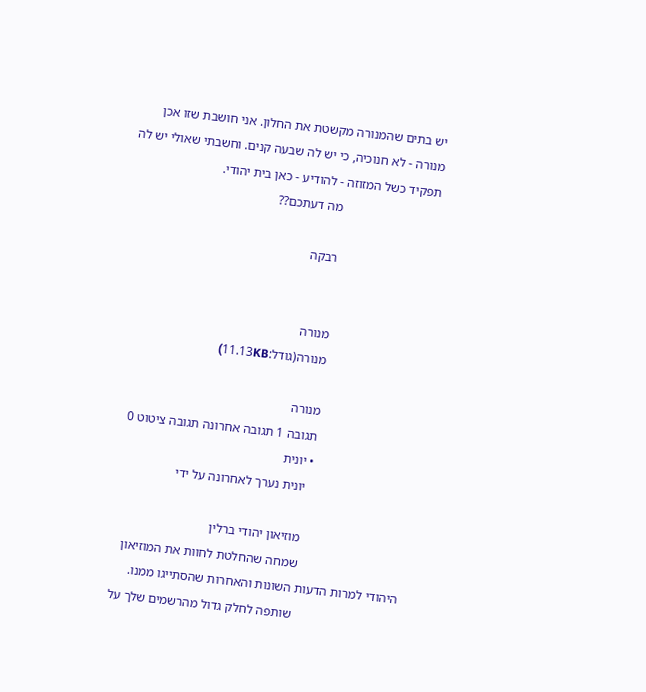יש בתים שהמנורה מקשטת את החלון. אני חושבת שזו אכן מנורה - לא חנוכיה, כי יש לה שבעה קנים. וחשבתי שאולי יש לה תפקיד כשל המזוזה - להודיע - כאן בית יהודי.
                              מה דעתכם??

                              רבקה


                              מנורה
                              מנורה(גודל:11.13KB)

                              מנורה
                              תגובה 1 תגובה אחרונה תגובה ציטוט 0
                              • יונית
                                יונית נערך לאחרונה על ידי

                                מוזיאון יהודי ברלין
                                שמחה שהחלטת לחוות את המוזיאון היהודי למרות הדעות השונות והאחרות שהסתייגו ממנו.
                                שותפה לחלק גדול מהרשמים שלך על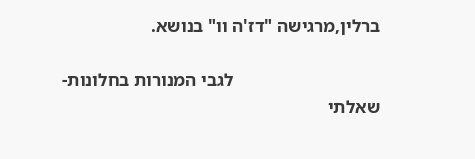ברלין,מרגישה "דז'ה וו" בנושא.

                                לגבי המנורות בחלונות-שאלתי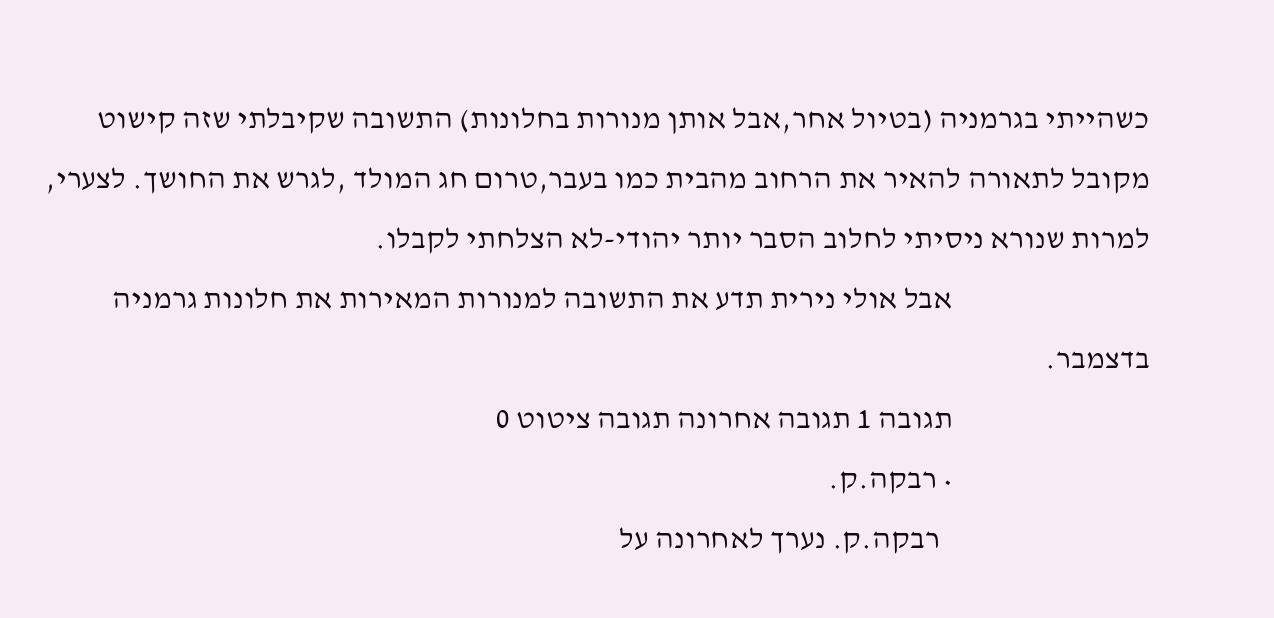כשהייתי בגרמניה (בטיול אחר,אבל אותן מנורות בחלונות) התשובה שקיבלתי שזה קישוט מקובל לתאורה להאיר את הרחוב מהבית כמו בעבר,טרום חג המולד ,לגרש את החושך. לצערי, למרות שנורא ניסיתי לחלוב הסבר יותר יהודי-לא הצלחתי לקבלו.
                                אבל אולי נירית תדע את התשובה למנורות המאירות את חלונות גרמניה בדצמבר.
                                תגובה 1 תגובה אחרונה תגובה ציטוט 0
                                • רבקה.ק.
                                  רבקה.ק. נערך לאחרונה על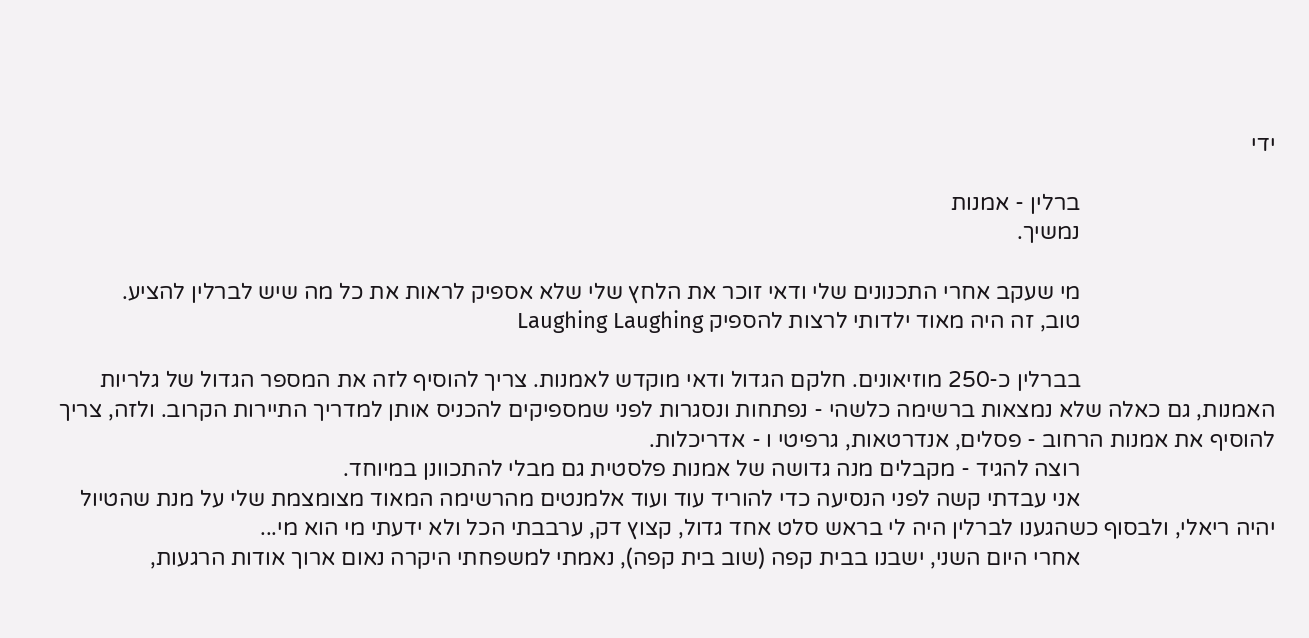ידי

                                  ברלין - אמנות
                                  נמשיך.

                                  מי שעקב אחרי התכנונים שלי ודאי זוכר את הלחץ שלי שלא אספיק לראות את כל מה שיש לברלין להציע.
                                  טוב, זה היה מאוד ילדותי לרצות להספיק Laughing Laughing

                                  בברלין כ-250 מוזיאונים. חלקם הגדול ודאי מוקדש לאמנות. צריך להוסיף לזה את המספר הגדול של גלריות האמנות, גם כאלה שלא נמצאות ברשימה כלשהי - נפתחות ונסגרות לפני שמספיקים להכניס אותן למדריך התיירות הקרוב. ולזה, צריך להוסיף את אמנות הרחוב - פסלים, אנדרטאות, גרפיטי ו - אדריכלות.
                                  רוצה להגיד - מקבלים מנה גדושה של אמנות פלסטית גם מבלי להתכוונן במיוחד.
                                  אני עבדתי קשה לפני הנסיעה כדי להוריד עוד ועוד אלמנטים מהרשימה המאוד מצומצמת שלי על מנת שהטיול יהיה ריאלי, ולבסוף כשהגענו לברלין היה לי בראש סלט אחד גדול, קצוץ דק, ערבבתי הכל ולא ידעתי מי הוא מי...
                                  אחרי היום השני, ישבנו בבית קפה (שוב בית קפה), נאמתי למשפחתי היקרה נאום ארוך אודות הרגעות,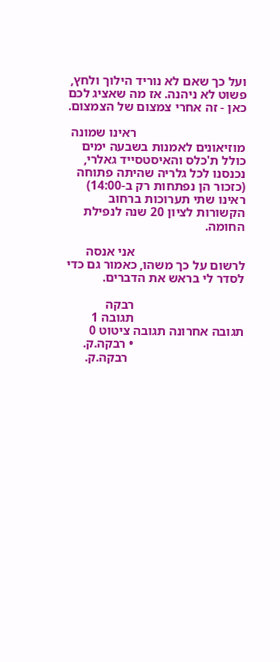ועל כך שאם לא נוריד הילוך ולחץ, פשוט לא ניהנה. אז מה שאציג לכם כאן - זה אחרי צמצום של הצמצום.

                                  ראינו שמונה מוזיאונים לאמנות בשבעה ימים כולל ת'כלס והאיסטסייד גאלרי, נכנסנו לכל גלריה שהיתה פתוחה (כזכור הן נפתחות רק ב-14:00) ראינו שתי תערוכות ברחוב הקשורות לציון 20 שנה לנפילת החומה.

                                  אני אנסה לרשום על כך משהו, כאמור גם כדי לסדר לי בראש את הדברים.

                                  רבקה
                                  תגובה 1 תגובה אחרונה תגובה ציטוט 0
                                  • רבקה.ק.
                                    רבקה.ק.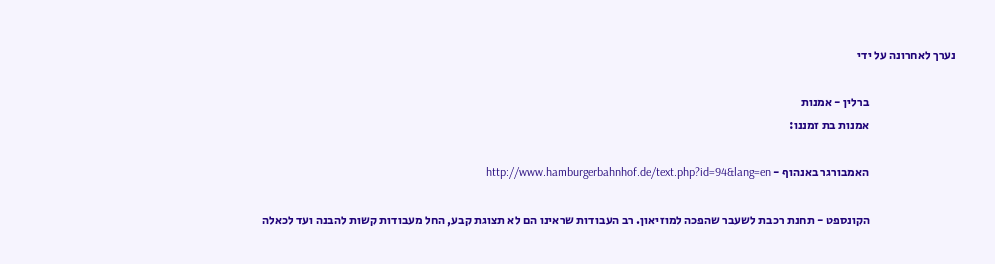נערך לאחרונה על ידי

                                    ברלין - אמנות
                                    אמנות בת זמננו:

                                    האמבורגר באנהוף - http://www.hamburgerbahnhof.de/text.php?id=94&lang=en

                                    הקונספט - תחנת רכבת לשעבר שהפכה למוזיאון. רב העבודות שראינו הם לא תצוגת קבע, החל מעבודות קשות להבנה ועד לכאלה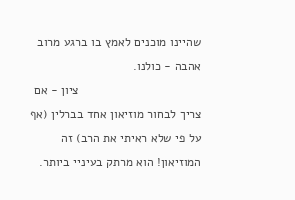שהיינו מוכנים לאמץ בו ברגע מרוב אהבה - כולנו.
                                    ציון - אם צריך לבחור מוזיאון אחד בברלין (אף על פי שלא ראיתי את הרב) זה המוזיאון! הוא מרתק בעיניי ביותר.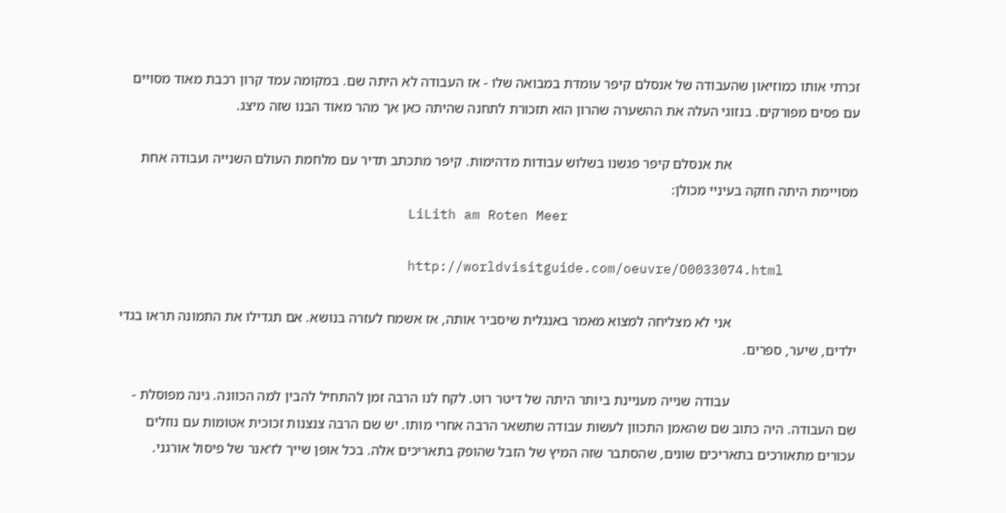זכרתי אותו כמוזיאון שהעבודה של אנסלם קיפר עומדת במבואה שלו - אז העבודה לא היתה שם. במקומה עמד קרון רכבת מאוד מסויים עם פסים מפורקים. בנזוגי העלה את ההשערה שהרון הוא תזכורת לתחנה שהיתה כאן אך מהר מאוד הבנו שזה מיצג.

                                    את אנסלם קיפר פגשנו בשלוש עבודות מדהימות. קיפר מתכתב תדיר עם מלחמת העולם השנייה ועבודה אחת מסויימת היתה חזקה בעיניי מכולן:
                                    LiLith am Roten Meer

                                    http://worldvisitguide.com/oeuvre/O0033074.html

                                    אני לא מצליחה למצוא מאמר באנגלית שיסביר אותה, אז אשמח לעזרה בנושא. אם תגדילו את התמונה תראו בגדי ילדים, שיער, ספרים.

                                    עבודה שנייה מעניינת ביותר היתה של דיטר רוט. לקח לנו הרבה זמן להתחיל להבין למה הכוונה. גינה מפוסלת - שם העבודה. היה כתוב שם שהאמן התכוון לעשות עבודה שתשאר הרבה אחרי מותו. יש שם הרבה צנצנות זכוכית אטומות עם נוזלים עכורים מתאורכים בתאריכים שונים, שהסתבר שזה המיץ של הזבל שהופק בתאריכים אלה. בכל אופן שייך לז'אנר של פיסול אורגני.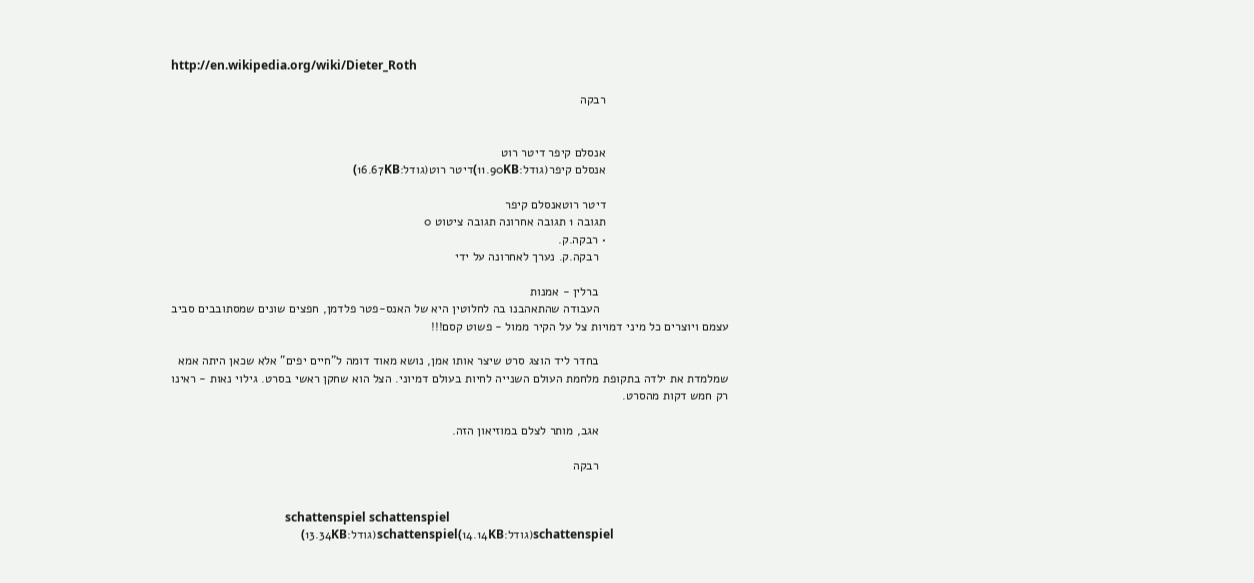http://en.wikipedia.org/wiki/Dieter_Roth

                                    רבקה


                                    אנסלם קיפר דיטר רוט
                                    אנסלם קיפר(גודל:11.90KB)דיטר רוט(גודל:16.67KB)

                                    דיטר רוטאנסלם קיפר
                                    תגובה 1 תגובה אחרונה תגובה ציטוט 0
                                    • רבקה.ק.
                                      רבקה.ק. נערך לאחרונה על ידי

                                      ברלין - אמנות
                                      העבודה שהתאהבנו בה לחלוטין היא של האנס-פטר פלדמן, חפצים שונים שמסתובבים סביב עצמם ויוצרים כל מיני דמויות צל על הקיר ממול - פשוט קסם!!!

                                      בחדר ליד הוצג סרט שיצר אותו אמן, נושא מאוד דומה ל"חיים יפים" אלא שכאן היתה אמא שמלמדת את ילדה בתקופת מלחמת העולם השנייה לחיות בעולם דמיוני. הצל הוא שחקן ראשי בסרט. גילוי נאות - ראינו רק חמש דקות מהסרט.

                                      אגב, מותר לצלם במוזיאון הזה.

                                      רבקה


                                      schattenspiel schattenspiel
                                      schattenspiel(גודל:14.14KB)schattenspiel(גודל:13.34KB)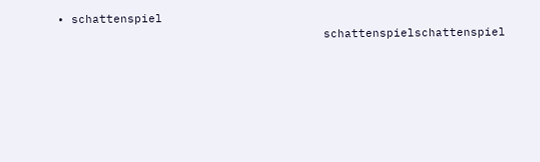• schattenspiel
                                      schattenspielschattenspiel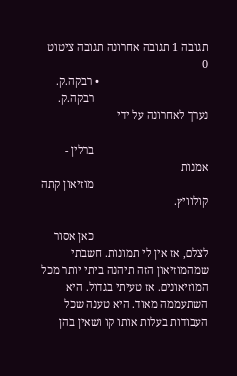תגובה 1 תגובה אחרונה תגובה ציטוט 0
                                      • רבקה.ק.
                                        רבקה.ק. נערך לאחרונה על ידי

                                        ברלין - אמנות
                                        מוזיאון קתה קולוויץ.

                                        כאן אסור לצלם, אז אין לי תמונות. חשבתי שמהמוזיאון הזה תיהנה ביתי יותר מכל המוזיאונים. אז טעיתי בגדול. היא השתעממה מאוד. היא טענה שכל העבודות בעלות אותו קו ושאין בהן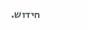חידוש.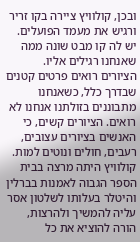ובכן, קולוויץ ציירה בקו זריר ורגיש את מעמד הפועלים. יש לה קו מבט שונה ממה שאנחנו רגילים אליו. הציורים רואים פרטים קטנים שבדרך כלל, כשאנחנו מתבוננים בזולתנו אנחנו לא רואים. הציורים קשים, כי האנשים בציורים עצובים, רעבים, חולים ונוטים למות. קולוויץ היתה מרצה בבית הספר הגבוה לאמנות בברלין והיטלר בעלותו לשלטון אסר עליה להמשיך ולהרצות, הורה להוציא את כל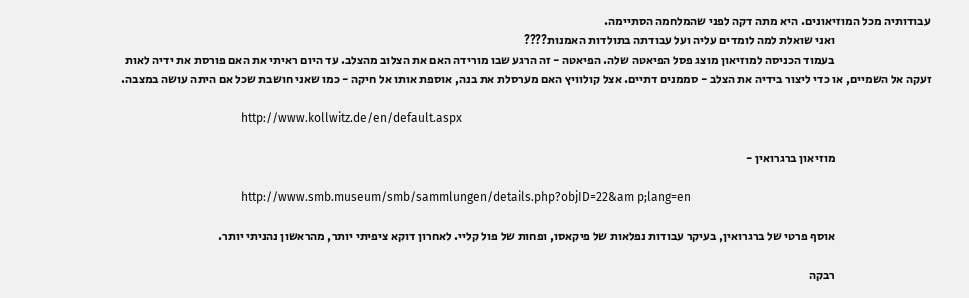עבודותיה מכל המוזיאונים. היא מתה דקה לפני שהמלחמה הסתיימה.
                                        ואני שואלת למה לומדים עליה ועל עבודתה בתולדות האמנות????
                                        בעמוד הכניסה למוזיאון מוצג פסל הפיאטה שלה. הפיאטה - זה הרגע שבו מורידה האם את הצלוב מהצלב. עד היום ראיתי את האם פורסת את ידיה לאות זעקה אל השמיים, או כדי ליצור בידיה את הצלב - סממנים דתיים. אצל קולוויץ האם מערסלת את בנה, אוספת אותו אל חיקה - כמו שאני חושבת שכל אם היתה עושה במצבה.

                                        http://www.kollwitz.de/en/default.aspx

                                        מוזיאון ברגרואין -

                                        http://www.smb.museum/smb/sammlungen/details.php?objID=22&am p;lang=en

                                        אוסף פרטי של ברגרואין, בעיקר עבודות נפלאות של פיקאסו, ופחות של פול קליי. לאחרון דוקא ציפיתי יותר, מהראשון נהניתי יותר.

                                        רבקה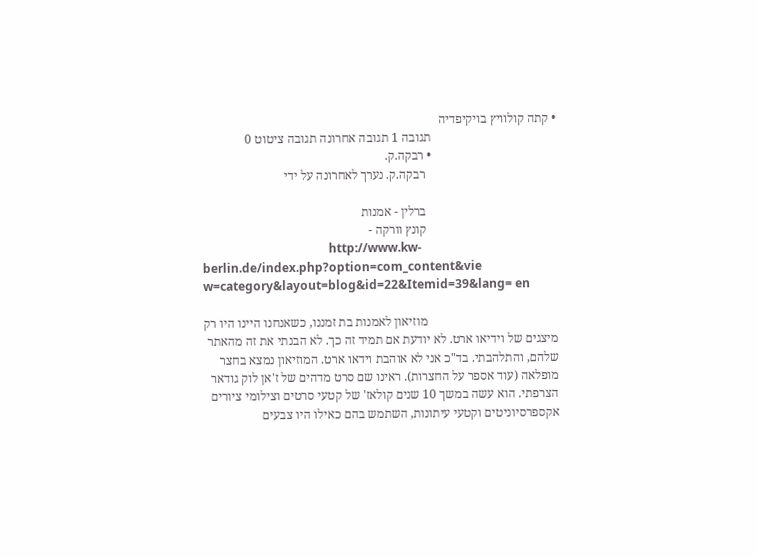• קתה קולוויץ בויקיפדיה
                                        תגובה 1 תגובה אחרונה תגובה ציטוט 0
                                        • רבקה.ק.
                                          רבקה.ק. נערך לאחרונה על ידי

                                          ברלין - אמנות
                                          קונץ וורקה -
                                          http://www.kw-berlin.de/index.php?option=com_content&vie w=category&layout=blog&id=22&Itemid=39&lang= en

                                          מוזיאון לאמנות בת זמננו, כשאנחנו היינו היו רק מיצגים של וידיאו ארט. לא יודעת אם תמיד זה כך. לא הבנתי את זה מהאתר שלהם, והתלהבתי. בד"כ אני לא אוהבת וידאו ארט. המוזיאון נמצא בחצר מופלאה (עוד אספר על החצרות). ראינו שם סרט מדהים של ז'אן לוק גודאר הצרפתי. הוא עשה במשך 10 שנים קולאז' של קטעי סרטים וצילומי ציורים אקספרסיוניטים וקטעי עיתונות, השתמש בהם כאילו היו צבעים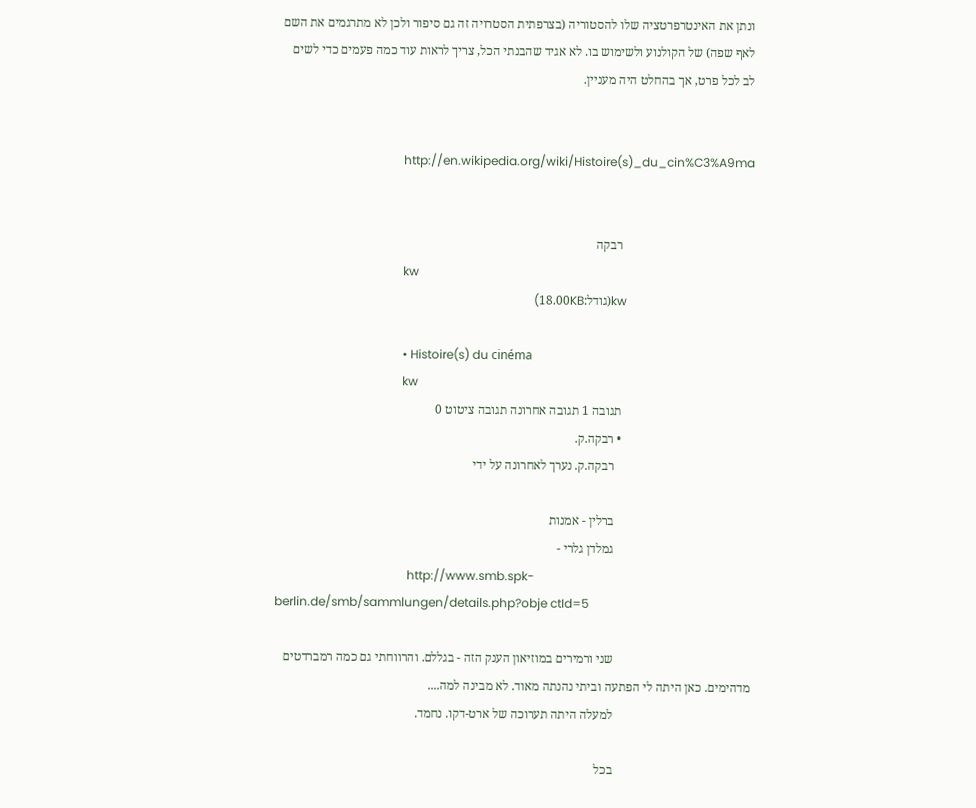ונתן את האינטרפרטציה שלו להסטוריה (בצרפתית הסטרויה זה גם סיפור ולכן לא מתרגמים את השם לאף שפה) של הקולנוע ולשימוש בו. לא אגיד שהבנתי הכל, צריך לראות עוד כמה פעמים כדי לשים לב לכל פרט, אך בהחלט היה מעניין.


                                          http://en.wikipedia.org/wiki/Histoire(s)_du_cin%C3%A9ma


                                          רבקה
                                          kw
                                          kw(גודל:18.00KB)

                                          • Histoire(s) du cinéma
                                          kw
                                          תגובה 1 תגובה אחרונה תגובה ציטוט 0
                                          • רבקה.ק.
                                            רבקה.ק. נערך לאחרונה על ידי

                                            ברלין - אמנות
                                            גמלדן גלרי -
                                            http://www.smb.spk-berlin.de/smb/sammlungen/details.php?obje ctId=5

                                            שני ורמירים במוזיאון הענק הזה - בגללם. והרווחתי גם כמה רמברדטים מדהימים. כאן היתה לי הפתעה וביתי נהנתה מאוד. לא מבינה למה....
                                            למעלה היתה תערוכה של ארט-דקו. נחמד.

                                            בכל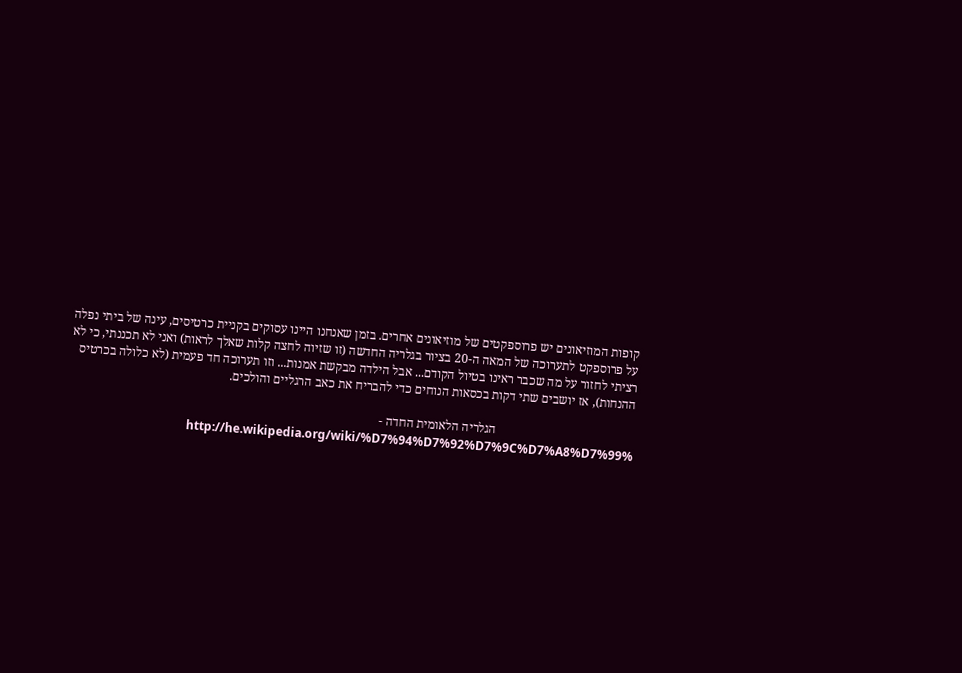קופות המוזיאונים יש פרוספקטים של מוזיאונים אחרים. בזמן שאנחנו היינו עסוקים בקניית כרטיסים, עינה של ביתי נפלה על פרוספקט לתערוכה של המאה ה-20 בציור בגלריה החדשה (זו שזיוה לחצה קלות שאלך לראות) ואני לא תכננתי, כי לא רציתי לחזור על מה שכבר ראינו בטיול הקודם... אבל הילדה מבקשת אמנות... וזו תערוכה חד פעמית (לא כלולה בכרטיס ההנחות), אז יושבים שתי דקות בכסאות הנוחים כדי להבריח את כאב הרגליים והולכים.

                                            הגלריה הלאומית החדה -
                                            http://he.wikipedia.org/wiki/%D7%94%D7%92%D7%9C%D7%A8%D7%99%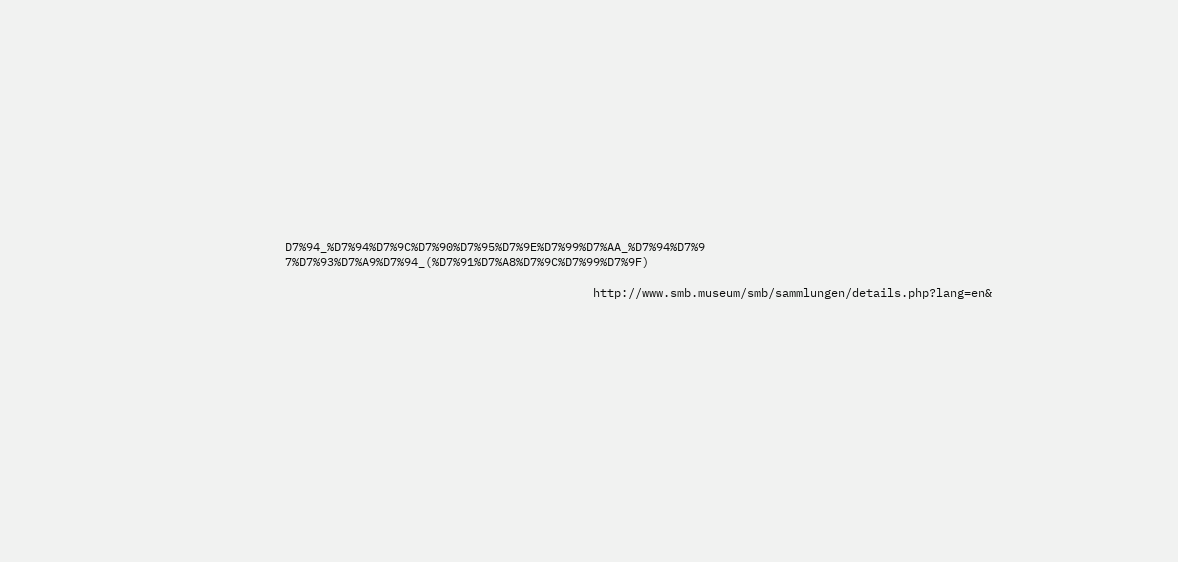D7%94_%D7%94%D7%9C%D7%90%D7%95%D7%9E%D7%99%D7%AA_%D7%94%D7%9 7%D7%93%D7%A9%D7%94_(%D7%91%D7%A8%D7%9C%D7%99%D7%9F)

                                            http://www.smb.museum/smb/sammlungen/details.php?lang=en&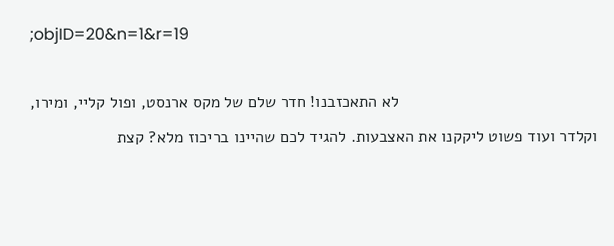;objID=20&n=1&r=19

                                            לא התאכזבנו! חדר שלם של מקס ארנסט, ופול קליי, ומירו, וקלדר ועוד פשוט ליקקנו את האצבעות. להגיד לכם שהיינו בריכוז מלא? קצת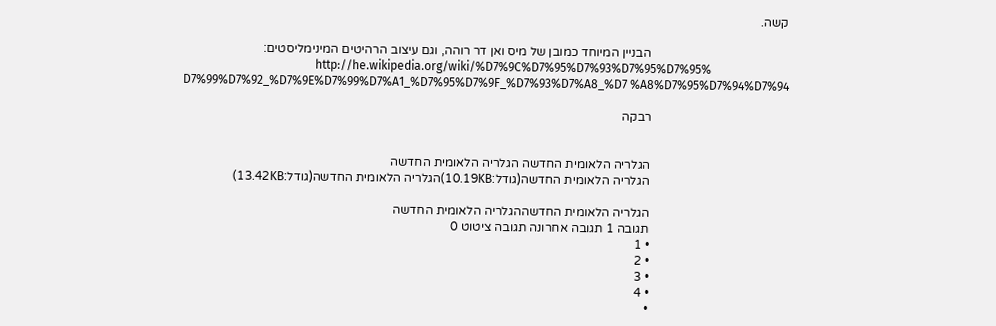קשה.

                                            הבניין המיוחד כמובן של מיס ואן דר רוהה, וגם עיצוב הרהיטים המינימליסטים:
                                            http://he.wikipedia.org/wiki/%D7%9C%D7%95%D7%93%D7%95%D7%95% D7%99%D7%92_%D7%9E%D7%99%D7%A1_%D7%95%D7%9F_%D7%93%D7%A8_%D7 %A8%D7%95%D7%94%D7%94

                                            רבקה


                                            הגלריה הלאומית החדשה הגלריה הלאומית החדשה
                                            הגלריה הלאומית החדשה(גודל:10.19KB)הגלריה הלאומית החדשה(גודל:13.42KB)

                                            הגלריה הלאומית החדשההגלריה הלאומית החדשה
                                            תגובה 1 תגובה אחרונה תגובה ציטוט 0
                                            • 1
                                            • 2
                                            • 3
                                            • 4
                                            •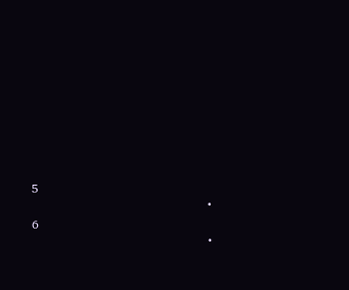5
                                            • 6
                                            •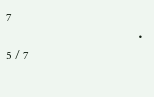7
                                            • 5 / 7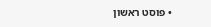• פוסט ראשון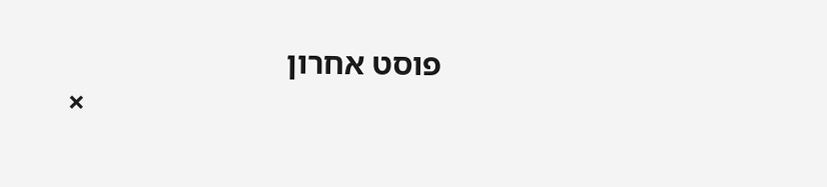פוסט אחרון
                                            ×